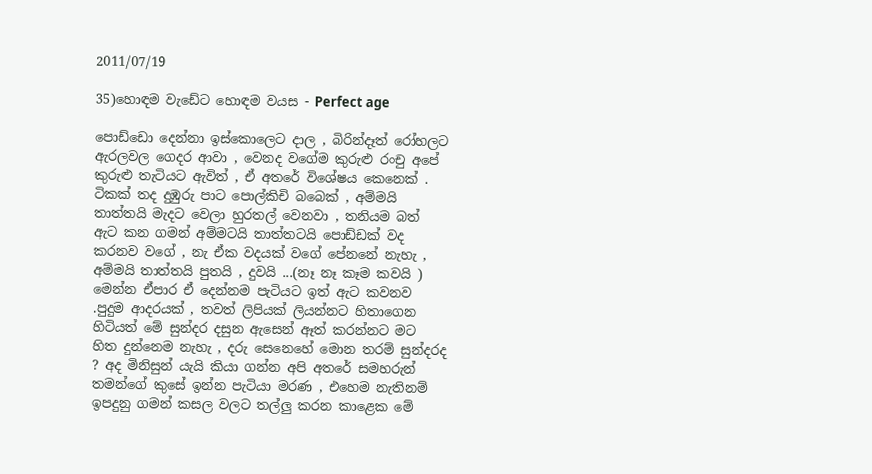2011/07/19

35)හොඳම වැඩේට හොඳම වයස - Perfect age

පොඩ්ඩො දෙන්නා ඉස්කොලෙට දාල , බිරින්දෑත් රෝහලට ඇරලවල ගෙදර ආවා , වෙනද වගේම කුරුළු රංචු අපේ කුරුළු තැටියට ඇවිත් , ඒ අතරේ විශේෂය කෙනෙක් . ටිකක් තද දුඹුරු පාට පොල්කිචි බබෙක් , අම්මයි තාත්තයි මැදට වෙලා හුරතල් වෙනවා , තනියම බත් ඇට කන ගමන් අම්මටයි තාත්තටයි පොඩ්ඩක් වද කරනව වගේ , නැ ඒක වදයක් වගේ පේනනේ නැහැ ,
අම්මයි තාත්තයි පුතයි , දුවයි ...(නෑ නෑ කෑම කවයි )
මෙන්න ඒපාර ඒ දෙන්නම පැටියට ඉත් ඇට කවනව .පුදුම ආදරයක් , තවත් ලිපියක් ලියන්නට හිතාගෙන හිටියත් මේ සුන්දර දසුන ඇසෙන් ඈත් කරන්නට මට හිත දුන්නෙම නැහැ , දරු සෙනෙහේ මොන තරම් සුන්දරද ? අද මිනිසුන් යැයි කියා ගන්න අපි අතරේ සමහරුන් තමන්ගේ කුසේ ඉන්න පැටියා මරණ , එහෙම නැතිනම් ඉපදුනු ගමන් කසල වලට තල්ලු කරන කාළෙක මේ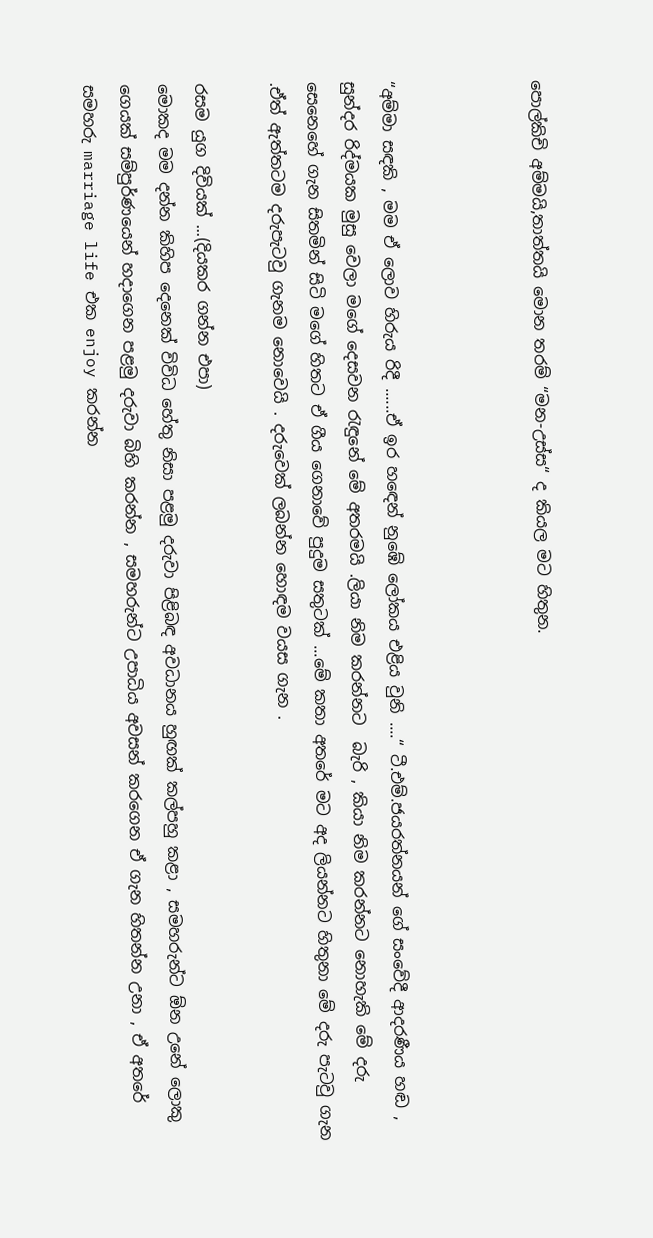පොල්කිචි අම්මයි,තාත්තයි මොන තරම් “මන-උස්ස“ ද කියල මට හිතුන.



“අම්මා සඳකි , මම ඒ ලොව හිරුය රිදී ......ඒ ඉර හඳෙන් නුඹේ ලෝකය එළිය වුනි ....“ ටී.එම්.ජයරත්නයන් ගේ සංවේදී ආදරණීය හඬ , සුන්දර රිද්මයක මුසු වෙලා මගේ දෙසවන රැඳුනේ මේ අතරමයි .ලියා නිම කරන්නට  බැරි , කියා නිම කරන්නට නොහැකි මේ දරු සෙනෙහේ ගැන සිතමින් සිටි මගේ හිතට ඒ ගීය ගෙනාවේ පුදුම සතුටක් ...මේ කතා අතරේ මට අද ලියන්නට හිතුනා මේ දරු පැටවු ගැන .ඒත් ඇත්තටම දරුපැටවු ගැනම නොවෙයි . දරුවෙක් ලබන්න හොඳම වයස ගැන .

රසම යුග දිවියක් ...(දියකර ගන්න එපා)
මොකද මම දන්න කිහිප දෙනෙක් විවිධ හේතු නිසා පළමු දරුවා පිළිබඳ අවධානය හුඟක් කල්පහු කළා , සමහරුන්ට ඕන උනේ ලොකු ගෙයක් සම්පුර්ණයෙන් හදාගෙන පළමු දරුවා බිහි කරන්න , සමහරුන්ට උපාධිය අවසන් කරගෙන ඒ ගැන හිතන්න උනා , ඒ අතරේ සමහරු marriage life එක enjoy කරන්න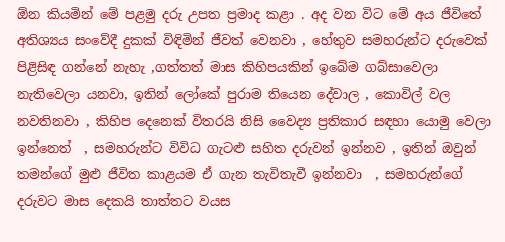ඕන කියමින් මේ පළමු දරු උපත ප්‍රමාද කළා . අද වන විට මේ අය ජීවිතේ අතිශ්‍යය සංවේදී දුකක් විඳිමින් ජීවත් වෙනවා , හේතුව සමහරුන්ට දරුවෙක් පිළිසිඳ ගන්නේ නැහැ ,ගත්තත් මාස කිහිපයකින් ඉබේම ගබ්සාවෙලා නැතිවෙලා යනවා, ඉතින් ලෝකේ පුරාම තියෙන දේවාල , කොවිල් වල නවතිනවා , කිහිප දෙනෙක් විතරයි නිසි වෛද්‍ය ප්‍රතිකාර සඳහා යොමු වෙලා ඉන්නෙත්  , සමහරුන්ට විවිධ ගැටළු සහිත දරුවන් ඉන්නව , ඉතින් ඔවුන් තමන්ගේ මුළු ජීවිත කාළයම ඒ ගැන තැවිතැවී ඉන්නවා  , සමහරුන්ගේ දරුවට මාස දෙකයි තාත්තට වයස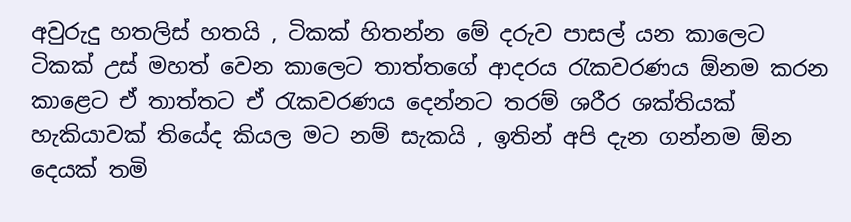අවුරුදු හතලිස් හතයි , ටිකක් හිතන්න මේ දරුව පාසල් යන කාලෙට ටිකක් උස් මහත් වෙන කාලෙට තාත්තගේ ආදරය රැකවරණය ඕනම කරන කාළෙට ඒ තාත්තට ඒ රැකවරණය දෙන්නට තරම් ශරීර ශක්තියක් හැකියාවක් තියේද කියල මට නම් සැකයි , ඉතින් අපි දැන ගන්නම ඕන දෙයක් තමි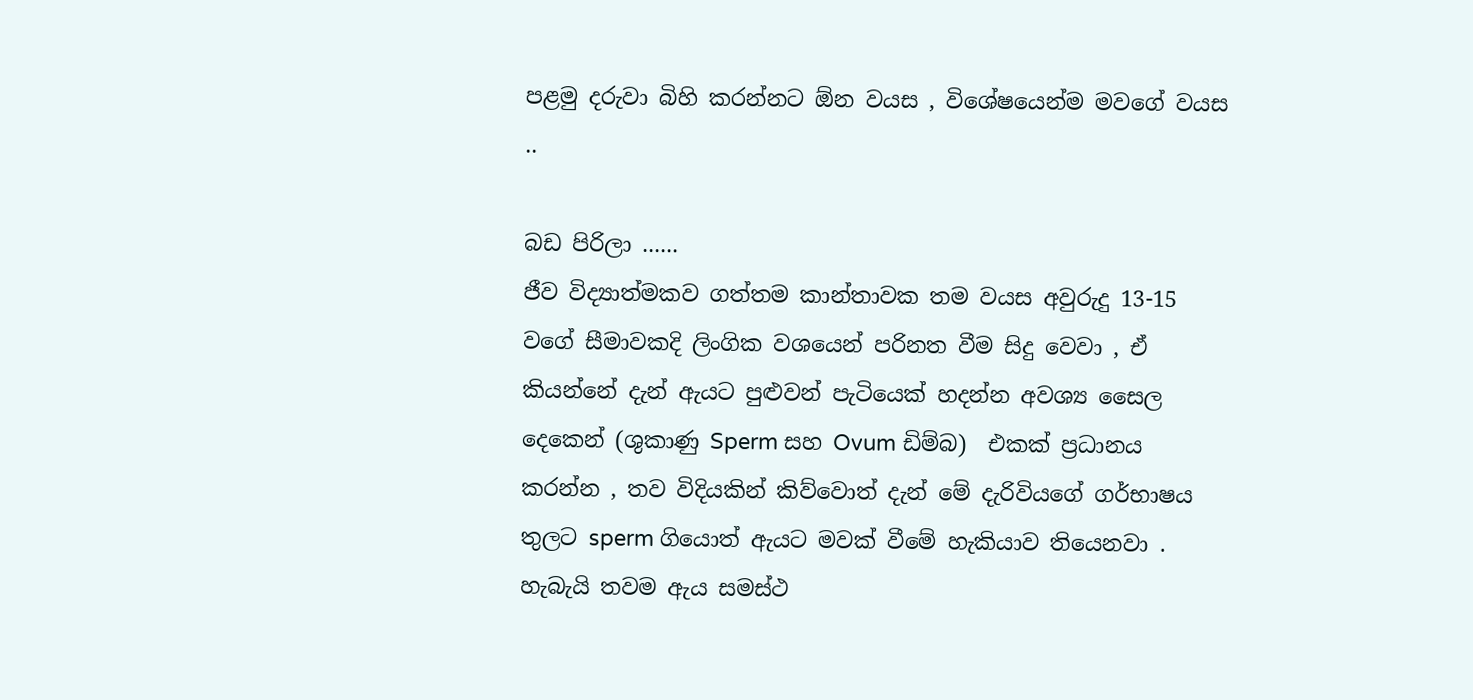පළමු දරුවා බිහි කරන්නට ඕන වයස , විශේෂයෙන්ම මවගේ වයස ..

බඩ පිරිලා ......
ජීව විද්‍යාත්මකව ගත්තම කාන්තාවක තම වයස අවුරුදු 13-15 වගේ සීමාවකදි ලිංගික වශයෙන් පරිනත වීම සිදු වෙවා , ඒ කියන්නේ දැන් ඇයට පුළුවන් පැටියෙක් හදන්න අවශ්‍ය සෛල දෙකෙන් (ශුකාණු Sperm සහ Ovum ඩිම්බ)  එකක් ප්‍රධානය කරන්න , තව විදියකින් කිව්වොත් දැන් මේ දැරිවියගේ ගර්භාෂය තුලට sperm ගියොත් ඇයට මවක් වීමේ හැකියාව තියෙනවා . හැබැයි තවම ඇය සමස්ථ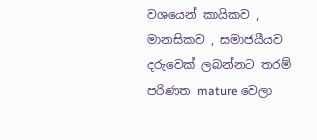වශයෙන් කායිකව , මානසිකව , සමාජයීයව දරුවෙක් ලබන්නට තරම් පරිණත mature වෙලා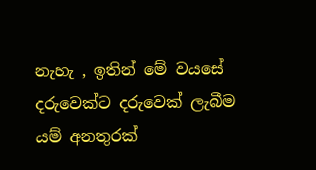නැහැ , ඉතින් මේ වයසේ දරුවෙක්ට දරුවෙක් ලැබීම යම් අනතුරක්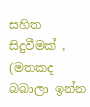සහිත සිදුවීමක් , (මතකද බබාලා ඉන්න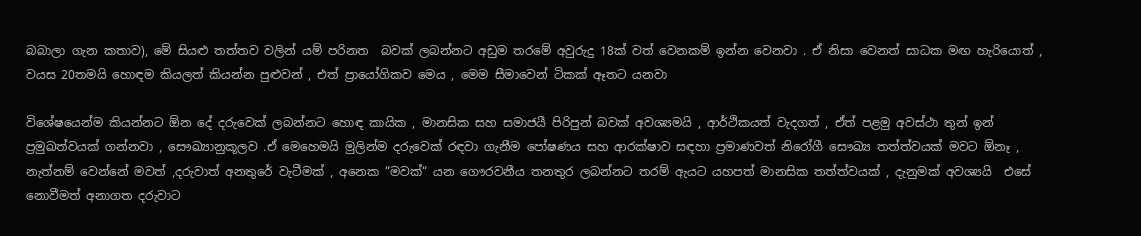බබාලා ගැන කතාව), මේ සියළු තත්තව වලින් යම් පරිනත  බවක් ලබන්නට අඩුම තරමේ අවුරුදු 18ක් වත් වෙනකම් ඉන්න වෙනවා . ඒ නිසා වෙනත් සාධක මඟ හැරියොත් , වයස 20තමයි හොඳම කියලත් කියන්න පුළුවන් , එත් ප්‍රායෝගිකව මෙය , මෙම සීමාවෙන් ටිකක් ඈතට යනවා

විශේෂයෙන්ම කියන්නට ඕන දේ දරුවෙක් ලබන්නට හොඳ කායික , මානසික සහ සමාජයී පිරිපුන් බවක් අවශ්‍යමයි , ආර්ථිකයත් වැදගත් , ඒත් පළමු අවස්ථා තුන් ඉන් ප්‍රමුඛත්වයක් ගන්නවා , සෞඛ්‍යානුකූලව .ඒ මෙහෙමයි මුලින්ම දරුවෙක් රඳවා ගැනීම පෝෂණය සහ ආරක්ෂාව සඳහා ප්‍රමාණවත් නිරෝගී සෞඛ්‍ය තත්ත්වයක් මවට ඕනෑ , නැත්නම් වෙන්නේ මවත් ,දරුවාත් අනතුරේ වැටීමක් , අනෙක “මවක්“ යන ගෞරවනීය තනතුර ලබන්නට තරම් ඇයට යහපත් මානසික තත්ත්වයක් , දැනුමක් අවශ්‍යයි  එසේ නොවීමත් අනාගත දරුවාට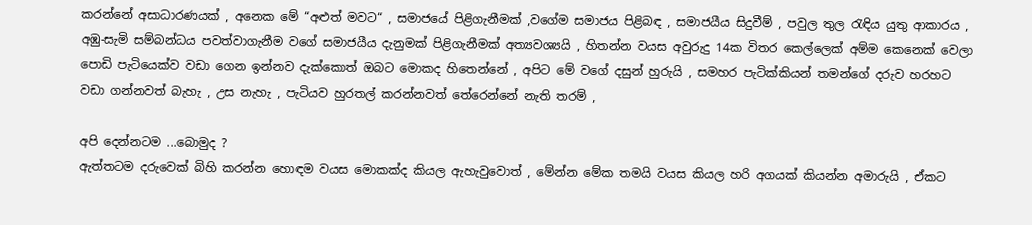කරන්නේ අසාධාරණයක් , අනෙක මේ “අළුත් මවට“ , සමාජයේ පිළිගැනීමක් ,වගේම සමාජය පිළිබඳ , සමාජයීය සිදුවීම් , පවුල තුල රැඳිය යුතු ආකාරය , අඹු-සැමි සම්බන්ධය පවත්වාගැනීම වගේ සමාජයීය දැනුමක් පිළිගැනීමක් අත්‍යවශ්‍යයි , හිතන්න වයස අවුරුදු 14ක විතර කෙල්ලෙක් අම්ම කෙනෙක් වෙලා පොඩි පැටියෙක්ව වඩා ගෙන ඉන්නව දැක්කොත් ඔබට මොකද හිතෙන්නේ , අපිට මේ වගේ දසුන් හුරුයි , සමහර පැටික්කියන් තමන්ගේ දරුව හරහට වඩා ගන්නවත් බැහැ , උස නැහැ , පැටියව හුරතල් කරන්නවත් තේරෙන්නේ නැති තරම් ,

අපි දෙන්නටම ...බොමුද ?
ඇත්තටම දරුවෙක් බිහි කරන්න හොඳම වයස මොකක්ද කියල ඇහැවුවොත් , මේන්න මේක තමයි වයස කියල හරි අගයක් කියන්න අමාරුයි , ඒකට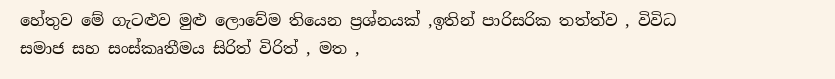හේතුව මේ ගැටළුව මුළු ලොවේම තියෙන ප්‍රශ්නයක් ,ඉතින් පාරිසරික තත්ත්ව , විවිධ සමාජ සහ සංස්කෘතීමය සිරිත් විරිත් , මත ,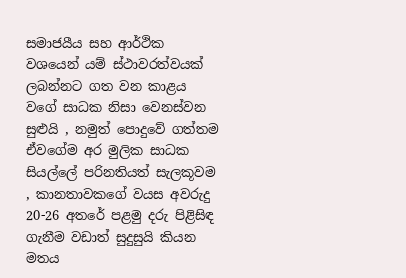සමාජයීය සහ ආර්ථික වශයෙන් යම් ස්ථාවරත්වයක් ලබන්නට ගත වන කාළය වගේ සාධක නිසා වෙනස්වන සුළුයි , නමුත් පොදුවේ ගත්තම ඒවගේම අර මුලික සාධක සියල්ලේ පරිනතියත් සැලකූවම , කානතාවකගේ වයස අවරුදු 20-26 අතරේ පළමු දරු පිළිසිඳ ගැනීම වඩාත් සුදුසුයි කියන මතය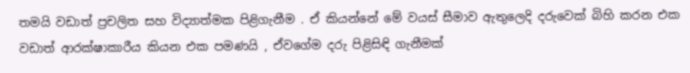තමයි වඩාත් ප්‍රචලිත සහ විද්‍යාත්මක පිළිගැනීම . ඒ කියන්නේ මේ වයස් සීමාව ඇතුලෙදි දරුවෙක් බිහි කරන එක වඩාත් ආරක්ෂාකාරීය කියන එක පමණයි , ඒවගේම දරු පිළිසිඳි ගැනීමක්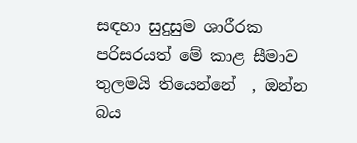සඳහා සුදුසුම ශාරීරක පරිසරයත් මේ කාළ සීමාව තුලමයි තියෙන්නේ  , ඔන්න බය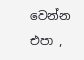වෙන්න එපා ,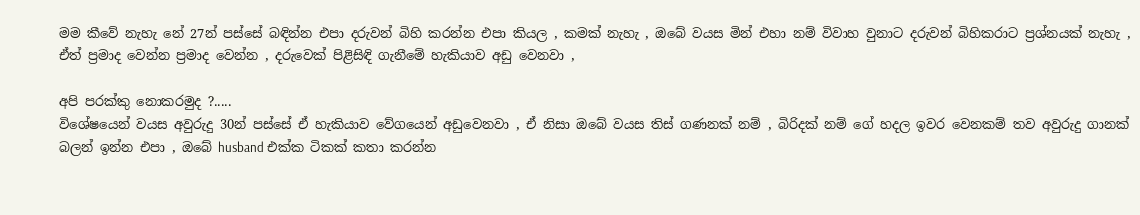මම කීවේ නැහැ නේ 27න් පස්සේ බඳින්න එපා දරුවන් බිහි කරන්න එපා කියල , කමක් නැහැ , ඔබේ වයස මින් එහා නම් විවාහ වුනාට දරුවන් බිහිකරාට ප්‍රශ්නයක් නැහැ , ඒත් ප්‍රමාද වෙන්න ප්‍රමාද වෙන්න , දරුවෙක් පිළිසිඳි ගැනීමේ හැකියාව අඩු වෙනවා ,

අපි පරක්කු නොකරමුද ?.....
විශේෂයෙන් වයස අවුරුදු 30න් පස්සේ ඒ හැකියාව වේගයෙන් අඩුවෙනවා , ඒ නිසා ඔබේ වයස තිස් ගණනක් නම් , බිරිදක් නම් ගේ හදල ඉවර වෙනකම් තව අවුරුදු ගානක් බලන් ඉන්න එපා , ඔබේ husband එක්ක ටිකක් කතා කරන්න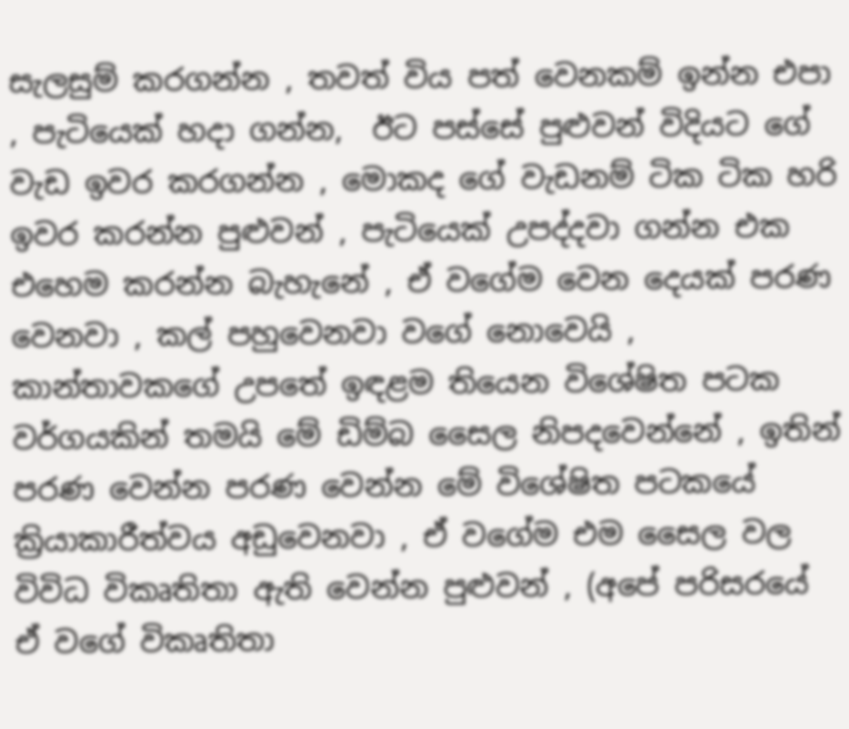සැලසුම් කරගන්න , තවත් විය පත් වෙනකම් ඉන්න එපා , පැටියෙක් හදා ගන්න,  ඊට පස්සේ පුළුවන් විදියට ගේ වැඩ ඉවර කරගන්න , මොකද ගේ වැඩනම් ටික ටික හරි ඉවර කරන්න පුළුවන් , පැටියෙක් උපද්දවා ගන්න එක එහෙම කරන්න බැහැනේ , ඒ වගේම වෙන දෙයක් පරණ වෙනවා , කල් පහුවෙනවා වගේ නොවෙයි , කාන්තාවකගේ උපතේ ඉඳළම තියෙන විශේෂිත පටක වර්ගයකින් තමයි මේ ඩිම්බ සෛල නිපදවෙන්නේ , ඉතින් පරණ වෙන්න පරණ වෙන්න මේ විශේෂිත පටකයේ ක්‍රියාකාරීත්වය අඩුවෙනවා , ඒ වගේම එම සෛල වල විවිධ විකෘතිතා ඇති වෙන්න පුළුවන් , (අපේ පරිසරයේ ඒ වගේ විකෘතිතා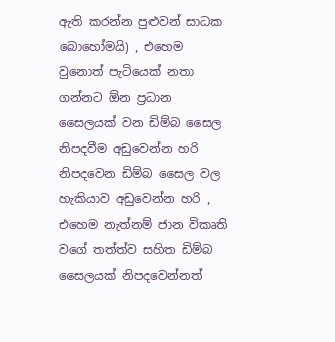ඇති කරන්න පුළුවන් සාධක බොහෝමයි) , එහෙම වුනොත් පැටියෙක් නතා ගන්නට ඕන ප්‍රධාන සෛලයක් වන ඩිම්බ සෛල නිපදවීම අඩුවෙන්න හරි නිපදවෙන ඩිම්බ සෛල වල හැකියාව අඩුවෙන්න හරි , එහෙම නැත්නම් ජාන විකෘති වගේ තත්ත්ව සහිත ඩිම්බ සෛලයක් නිපදවෙන්නත්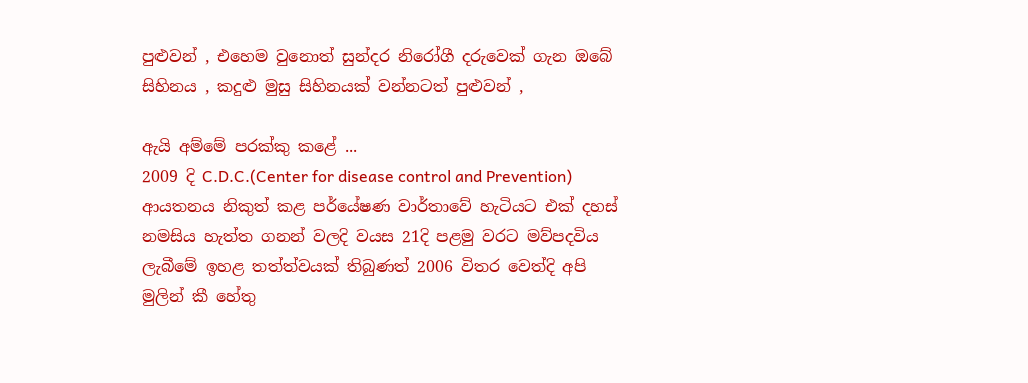පුළුවන් , එහෙම වුනොත් සුන්දර නිරෝගී දරුවෙක් ගැන ඔබේ සිහිනය , කදුළු මුසු සිහිනයක් වන්නටත් පුළුවන් ,

ඇයි අම්මේ පරක්කු කළේ ...
2009 දි C.D.C.(Center for disease control and Prevention) ආයතනය නිකුත් කළ පර්යේෂණ වාර්තාවේ හැටියට එක් දහස් නමසිය හැත්ත ගනන් වලදි වයස 21දි පළමු වරට මව්පදවිය ලැබීමේ ඉහළ තත්ත්වයක් තිබුණත් 2006 විතර වෙත්දි අපි මුලින් කී හේතු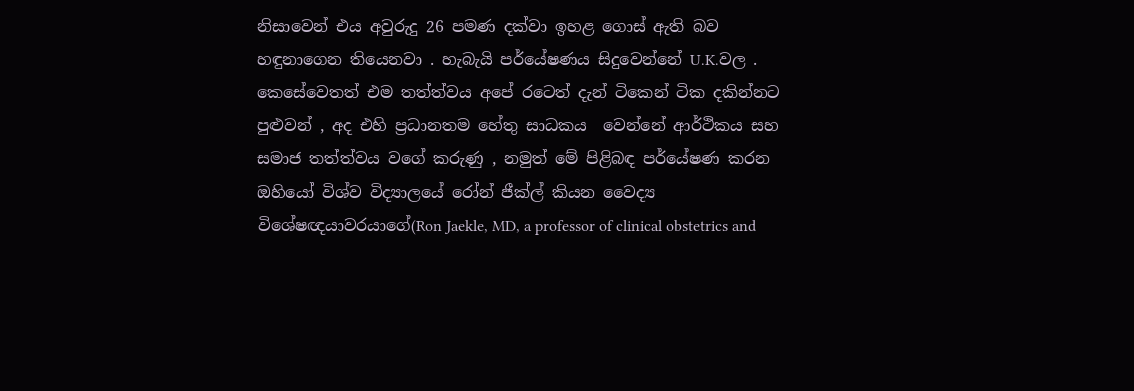නිසාවෙන් එය අවුරුදු 26 පමණ දක්වා ඉහළ ගොස් ඇති බව හඳුනාගෙන තියෙනවා . හැබැයි පර්යේෂණය සිදුවෙන්නේ U.K.වල . කෙසේවෙතත් එම තත්ත්වය අපේ රටෙත් දැන් ටිකෙන් ටික දකින්නට පුළුවන් , අද එහි ප්‍රධානතම හේතු සාධකය  වෙන්නේ ආර්ථිකය සහ සමාජ තත්ත්වය වගේ කරුණු , නමුත් මේ පිළිබඳ පර්යේෂණ කරන ඔහියෝ විශ්ව විද්‍යාලයේ රෝන් ජීක්ල් කියන වෛද්‍ය විශේෂඥයාවරයාගේ(Ron Jaekle, MD, a professor of clinical obstetrics and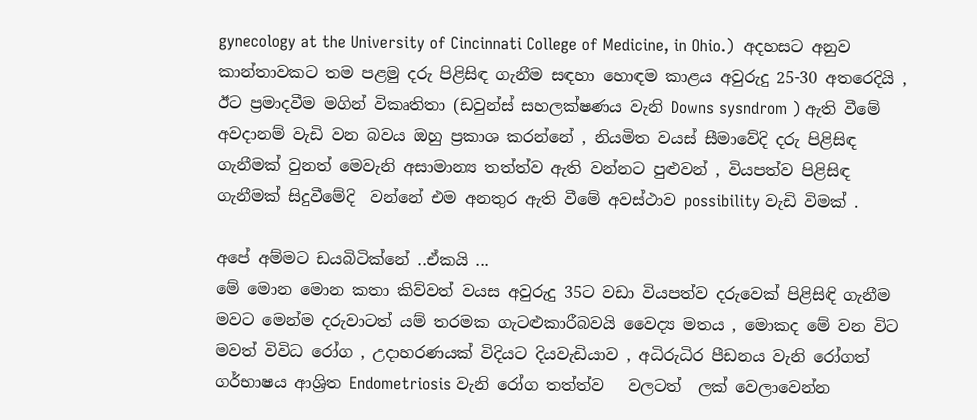gynecology at the University of Cincinnati College of Medicine, in Ohio.)  අදහසට අනුව කාන්තාවකට තම පළමු දරු පිළිසිඳ ගැනීම සඳහා හොඳම කාළය අවුරුදු 25-30 අතරෙදියි , ඊට ප්‍රමාදවීම මගින් විකෘතිතා (ඩවුන්ස් සහලක්ෂණය වැනි Downs sysndrom ) ඇති වීමේ අවදානම් වැඩි වන බවය ඔහු ප්‍රකාශ කරන්නේ , නියමිත වයස් සීමාවේදි දරු පිළිසිඳ ගැනීමක් වුනත් මෙවැනි අසාමාන්‍ය තත්ත්ව ඇති වන්නට පුළුවන් , වියපත්ව පිළිසිඳ ගැනීමක් සිදුවීමේදි  වන්නේ එම අනතුර ඇති වීමේ අවස්ථාව possibility වැඩි විමක් .

අපේ අම්මට ඩයබිටික්නේ ..ඒකයි ...
මේ මොන මොන කතා කිව්වත් වයස අවුරුදු 35ට වඩා වියපත්ව දරුවෙක් පිළිසිඳි ගැනීම මවට මෙන්ම දරුවාටත් යම් තරමක ගැටළුකාරීබවයි වෛද්‍ය මතය , මොකද මේ වන විට මවත් විවිධ රෝග , උදාහරණයක් විදියට දියවැඩියාව , අධිරුධිර පීඩනය වැනි රෝගත් ගර්භාෂය ආශ්‍රිත Endometriosis වැනි රෝග තත්ත්ව   වලටත්  ලක් වෙලාවෙන්න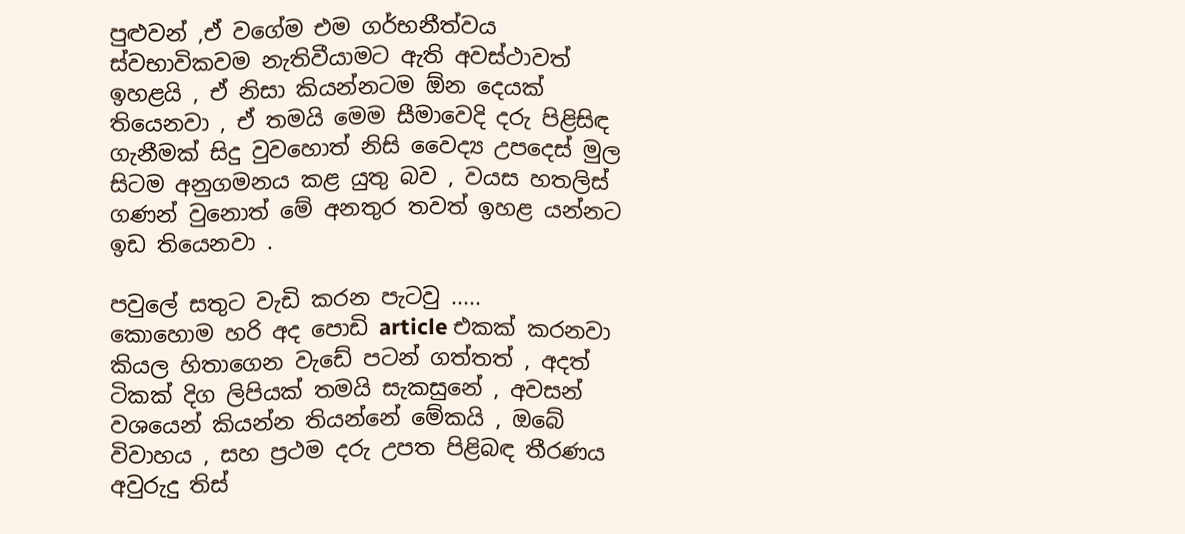පුළුවන් ,ඒ වගේම එම ගර්භනීත්වය ස්වභාවිකවම නැතිවීයාමට ඇති අවස්ථාවත් ඉහළයි , ඒ නිසා කියන්නටම ඕන දෙයක් තියෙනවා , ඒ තමයි මෙම සීමාවෙදි දරු පිළිසිඳ ගැනීමක් සිදු වුවහොත් නිසි වෛද්‍ය උපදෙස් මුල සිටම අනුගමනය කළ යුතු බව , වයස හතලිස් ගණන් වුනොත් මේ අනතුර තවත් ඉහළ යන්නට ඉඩ තියෙනවා .

පවුලේ සතුට වැඩි කරන පැටවු .....
කොහොම හරි අද පොඩි article එකක් කරනවා කියල හිතාගෙන වැඩේ පටන් ගත්තත් , අදත් ටිකක් දිග ලිපියක් තමයි සැකසුනේ , අවසන් වශයෙන් කියන්න තියන්නේ මේකයි , ඔබේ විවාහය , සහ ප්‍රථම දරු උපත පිළිබඳ තීරණය අවුරුදු තිස්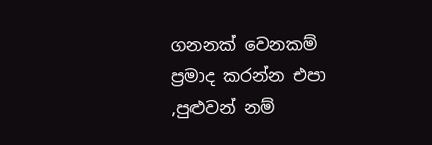ගනනක් වෙනකම් ප්‍රමාද කරන්න එපා ,පුළුවන් නම්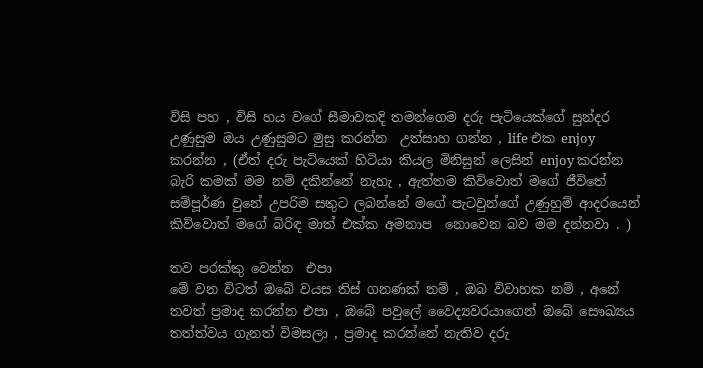විසි පහ , විසි හය වගේ සීමාවකදි තමන්ගෙම දරු පැටියෙක්ගේ සුන්දර උණුසුම ඔය උණුසුමට මුසු කරන්න  උත්සාහ ගන්න , life එක enjoy කරන්න , (ඒත් දරු පැටියෙක් හිටියා කියල මිනිසුන් ලෙසින් enjoy කරන්න බැරි කමක් මම නම් දකින්නේ නැහැ , ඇත්තම කිව්වොත් මගේ ජීවිතේ සම්පූර්ණ වුනේ උපරිම සතුට ලබන්නේ මගේ පැටවුන්ගේ උණුහුම් ආදරයෙන් කිව්වොත් මගේ බිරිඳ මාත් එක්ක අමනාප  නොවෙන බව මම දන්නවා . )

තව පරක්කු වෙන්න  එපා
මේ වන විටත් ඔබේ වයස තිස් ගනණක් නම් , ඔබ විවාහක නම් , අනේ තවත් ප්‍රමාද කරන්න එපා , ඔබේ පවුලේ වෛද්‍යවරයාගෙන් ඔබේ සෞඛ්‍යය තත්ත්වය ගැනත් විමසලා , ප්‍රමාද කරන්නේ නැතිව දරු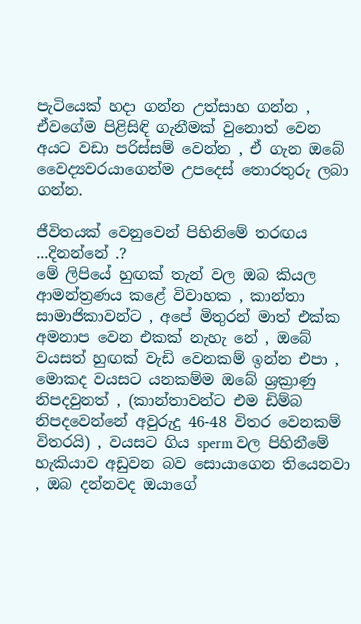පැටියෙක් හදා ගන්න උත්සාහ ගන්න , ඒවගේම පිළිසිඳි ගැනීමක් වුනොත් වෙන අයට වඩා පරිස්සම් වෙන්න , ඒ ගැන ඔබේ වෛද්‍යවරයාගෙන්ම උපදෙස් තොරතුරු ලබා ගන්න.

ජීවිතයක් වෙනුවෙන් පිහිනිමේ තරඟය ...දිනන්නේ .?
මේ ලිපියේ හුඟක් තැන් වල ඔබ කියල ආමන්ත්‍රණය කළේ විවාහක , කාන්තා සාමාජිකාවන්ට , අපේ මිතුරන් මාත් එක්ක අමනාප වෙන එකක් නැහැ නේ , ඔබේ වයසත් හුඟක් වැඩි වෙනකම් ඉන්න එපා , මොකද වයසට යනකම්ම ඔබේ ශ්‍රක්‍රාණු නිපදවුනත් , (කාන්තාවන්ට එම ඩිම්බ නිපදවෙන්නේ අවුරුදු 46-48 විතර වෙනකම් විතරයි) , වයසට ගිය sperm වල පිහිනීමේ හැකියාව අඩුවන බව සොයාගෙන තියෙනවා , ඔබ දන්නවද ඔයාගේ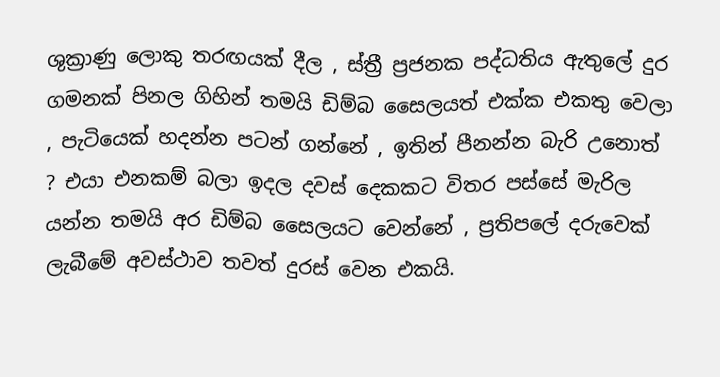ශුක්‍රාණු ලොකු තරඟයක් දීල , ස්ත්‍රී ප්‍රජනක පද්ධතිය ඇතුලේ දුර ගමනක් පිනල ගිහින් තමයි ඩිම්බ සෛලයත් එක්ක එකතු වෙලා , පැටියෙක් හදන්න පටන් ගන්නේ , ඉතින් පීනන්න බැරි උනොත්  ? එයා එනකම් බලා ඉදල දවස් දෙකකට විතර පස්සේ මැරිල යන්න තමයි අර ඩිම්බ සෛලයට වෙන්නේ , ප්‍රතිපලේ දරුවෙක් ලැබීමේ අවස්ථාව තවත් දුරස් වෙන එකයි.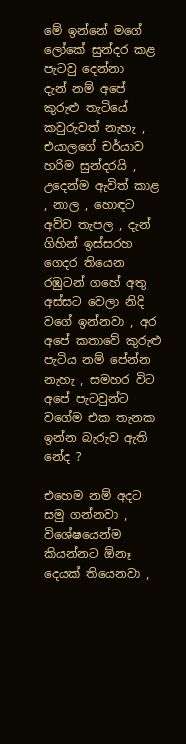මේ ඉන්නේ මගේ  ලෝකේ සුන්දර කළ පැටවු දෙන්නා
දැන් නම් අපේ කුරුළු තැටියේ කවුරුවත් නැහැ , එයාලගේ චර්යාව හරිම සුන්දරයි , උදෙන්ම ඇවිත් කාළ , නාල , හොඳට අව්ව තැපල , දැන් ගිහින් ඉස්සරහ ගෙදර තියෙන රඹුටන් ගහේ අතු අස්සට වෙලා නිදි වගේ ඉන්නවා , අර අපේ කතාවේ කුරුළු පැටිය නම් පේන්න නැහැ , සමහර විට අපේ පැටවුන්ට වගේම එක තැනක ඉන්න බැරුව ඇති නේද ?

එහෙම නම් අදට සමු ගන්නවා , විශේෂයෙන්ම කියන්නට ඕනෑ දෙයක් තියෙනවා ,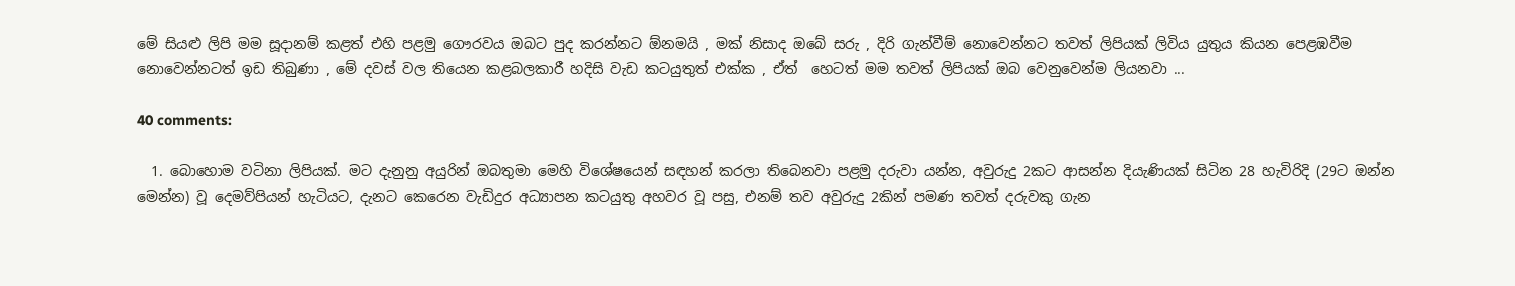මේ සියළු ලිපි මම සූදානම් කළත් එහි පළමු ගෞරවය ඔබට පුද කරන්නට ඕනමයි , මක් නිසාද ඔබේ සරු , දිරි ගැන්වීම් නොවෙන්නට තවත් ලිපියක් ලිවිය යුතුය කියන පෙළඹවීම නොවෙන්නටත් ඉඩ තිබුණා , මේ දවස් වල තියෙන කළබලකාරී හදිසි වැඩ කටයුතුත් එක්ක , ඒත්  හෙටත් මම තවත් ලිපියක් ඔබ වෙනුවෙන්ම ලියනවා ...

40 comments:

  1. බොහොම වටිනා ලිපියක්. මට දැනුනු අයුරින් ඔබතුමා මෙහි විශේෂයෙන් සඳහන් කරලා තිබෙනවා පළමු දරුවා යන්න, අවුරුදු 2කට ආසන්න දියැණියක් සිටින 28 හැවිරිදි (29ට ඔන්න මෙන්න) වූ දෙමව්පියන් හැටියට, දැනට කෙරෙන වැඩිදුර අධ්‍යාපන කටයුතු අහවර වූ පසු, එනම් තව අවුරුදු 2කින් පමණ තවත් දරුවකු ගැන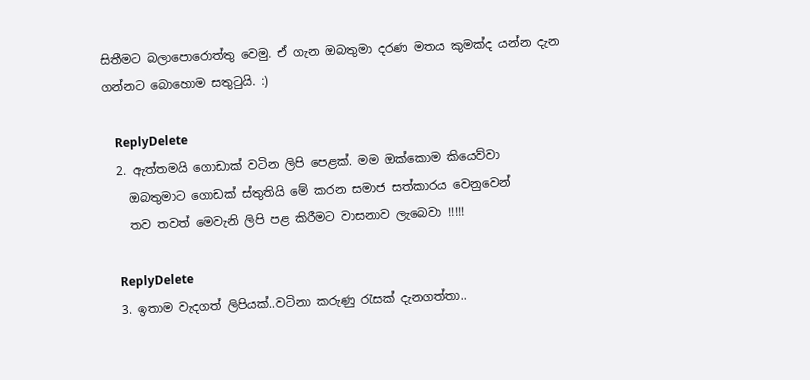සිතීමට බලාපොරොත්තු වෙමු. ඒ ගැන ඔබතුමා දරණ මතය කුමක්ද යන්න දැන ගන්නට බොහොම සතුටුයි. :)

    ReplyDelete
  2. ඇත්තමයි ගොඩාක් වටින ලිපි පෙළක්. මම ඔක්කොම කියෙව්වා
    ඔබතුමාට ගොඩක් ස්තුතියි මේ කරන සමාජ සත්කාරය වෙනුවෙන්
    තව තවත් මෙවැනි ලිපි පළ කිරීමට වාසනාව ලැබෙවා !!!!!

    ReplyDelete
  3. ඉතාම වැදගත් ලිපියක්..වටිනා කරුණු රැසක් දැනගත්තා..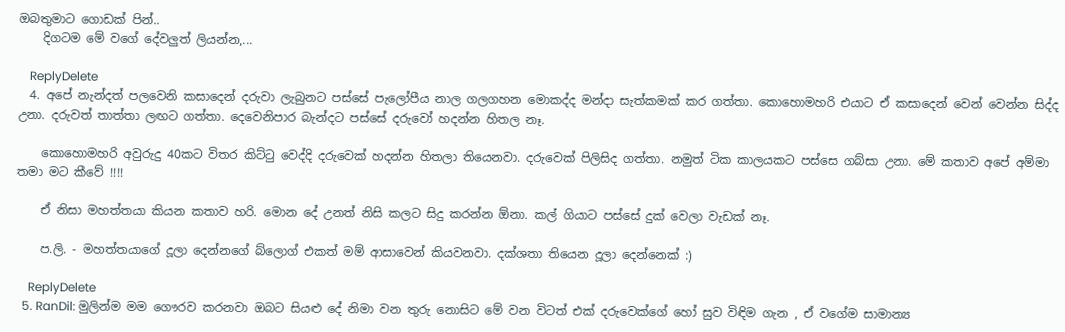ඔබතුමාට ගොඩක් පින්..
    දිගටම මේ වගේ දේවලුත් ලියන්න,...

    ReplyDelete
  4. අපේ නැන්දත් පලවෙනි කසාදෙන් දරුවා ලැබුනට පස්සේ පැලෝපීය නාල ගලගහන මොකද්ද මන්දා සැත්කමක් කර ගත්තා. කොහොමහරි එයාට ඒ කසාදෙන් වෙන් වෙන්න සිද්ද උනා. දරුවත් තාත්තා ලඟට ගත්තා. දෙවෙනිපාර බැන්දට පස්සේ දරුවෝ හදන්න හිතල නෑ.

    කොහොමහරි අවුරුදු 40කට විතර කිට්ටු වෙද්දි දරුවෙක් හදන්න හිතලා තියෙනවා. දරුවෙක් පිලිසිද ගත්තා. නමුත් ටික කාලයකට පස්සෙ ගබ්සා උනා. මේ කතාව අපේ අම්මා තමා මට කීවේ !!!!

    ඒ නිසා මහත්තයා කියන කතාව හරි. මොන දේ උනත් නිසි කලට සිදු කරන්න ඕනා. කල් ගියාට පස්සේ දුක් වෙලා වැඩක් නෑ.

    ප.ලි. - මහත්තයාගේ දූලා දෙන්නගේ බ්ලොග් එකත් මම් ආසාවෙන් කියවනවා. දක්ශතා තියෙන දූලා දෙන්නෙක් :)

    ReplyDelete
  5. RanDil: මුලින්ම මම ගෞරව කරනවා ඔබට සියළු දේ නිමා වන තුරු නොසිට මේ වන විටත් එක් දරුවෙක්ගේ හෝ සුව විඳිම ගැන , ඒ වගේම සාමාන්‍ය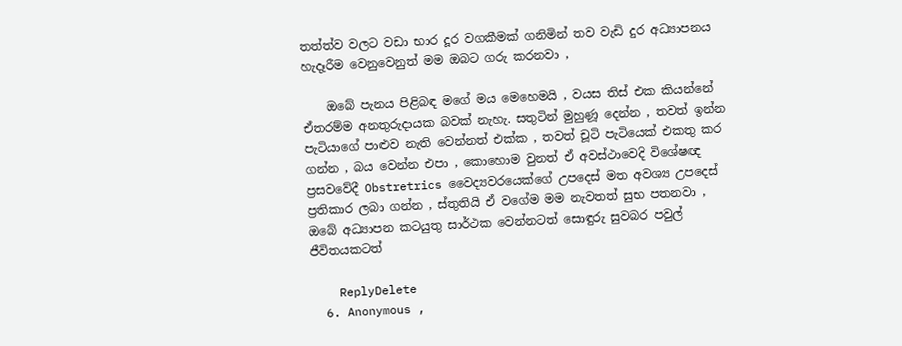තත්ත්ව වලට වඩා භාර දූර වගකීමක් ගනිමින් තව වැඩි දුර අධ්‍යාපනය හැදෑරීම වෙනුවෙනුත් මම ඔබට ගරු කරනවා ,

    ඔබේ පැනය පිළිබඳ මගේ මය මෙහෙමයි , වයස තිස් එක කියන්නේ ඒතරම්ම අනතුරුදායක බවක් නැහැ. සතුටින් මුහුණූ දෙන්න , තවත් ඉන්න පැටියාගේ පාළුව නැති වෙන්නත් එක්ක , තවත් චූටි පැටියෙක් එකතු කර ගන්න , බය වෙන්න එපා , කොහොම වුනත් ඒ අවස්ථාවෙදි විශේෂඥ ප්‍රසවවේදී Obstretrics වෛද්‍යවරයෙක්ගේ උපදෙස් මත අවශ්‍ය උපදෙස් ප්‍රතිකාර ලබා ගන්න , ස්තුතියි ඒ වගේම මම නැවතත් සුභ පතනවා , ඔබේ අධ්‍යාපන කටයුතු සාර්ථක වෙන්නටත් සොඳුරු සුවබර පවුල් ජීවිතයකටත්

    ReplyDelete
  6. Anonymous ,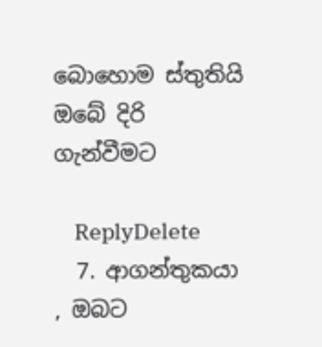බොහොම ස්තුතියි ඔබේ දිරි ගැන්වීමට

    ReplyDelete
  7. ආගන්තුකයා , ඔබට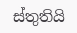ස්තුතියි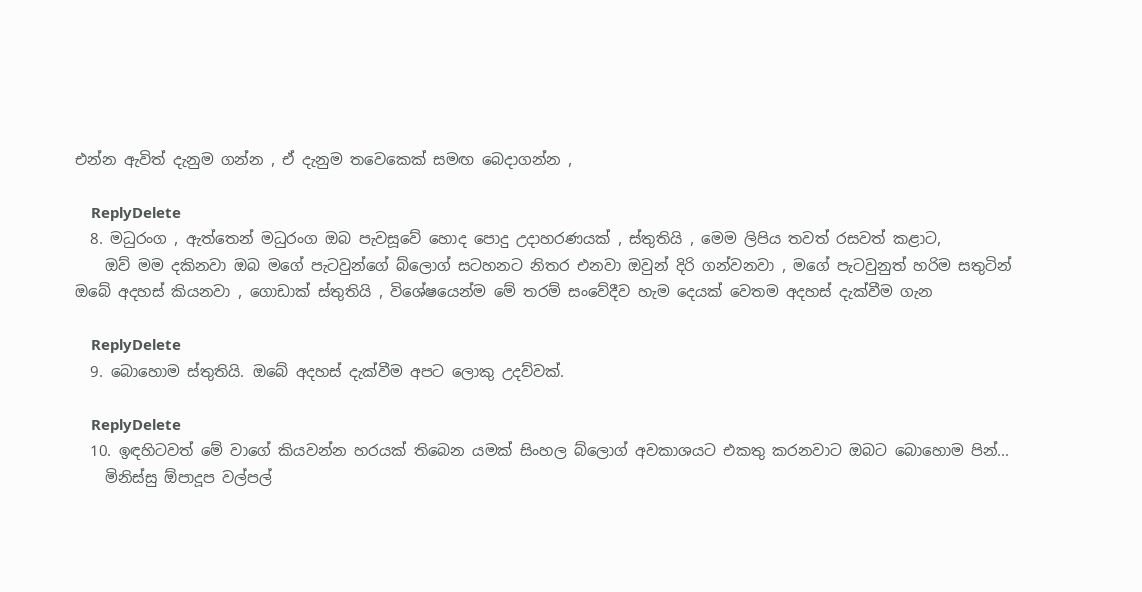එන්න ඇවිත් දැනුම ගන්න , ඒ දැනුම තවෙකෙක් සමඟ බෙදාගන්න ,

    ReplyDelete
  8. මධුරංග , ඇත්තෙන් මධුරංග ඔබ පැවසූවේ හොද පොදු උදාහරණයක් , ස්තුතියි , මෙම ලිපිය තවත් රසවත් කළාට,
    ඔව් මම දකිනවා ඔබ මගේ පැටවුන්ගේ බ්ලොග් සටහනට නිතර එනවා ඔවුන් දිරි ගන්වනවා , මගේ පැටවුනුත් හරිම සතුටින් ඔබේ අදහස් කියනවා , ගොඩාක් ස්තුතියි , විශේෂයෙන්ම මේ තරම් සංවේදීව හැම දෙයක් වෙතම අදහස් දැක්වීම ගැන

    ReplyDelete
  9. බොහොම ස්තුතියි. ඔබේ අදහස් දැක්වීම අපට ලොකු උදව්වක්.

    ReplyDelete
  10. ඉඳහිටවත් මේ වාගේ කියවන්න හරයක් තිබෙන යමක් සිංහල බ්ලොග් අවකාශයට එකතු කරනවාට ඔබට බොහොම පින්...
    මිනිස්සු ඕපාදූප වල්පල්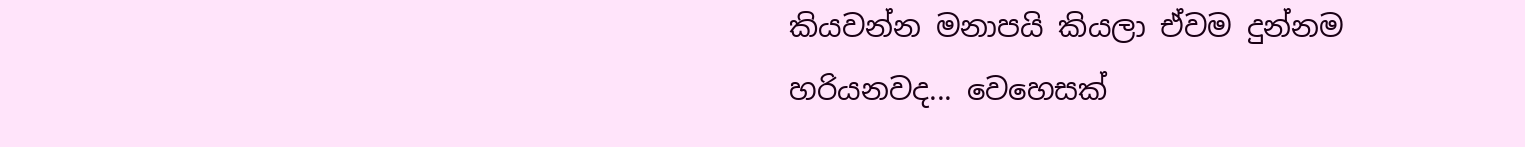කියවන්න මනාපයි කියලා ඒවම දුන්නම හරියනවද... වෙහෙසක්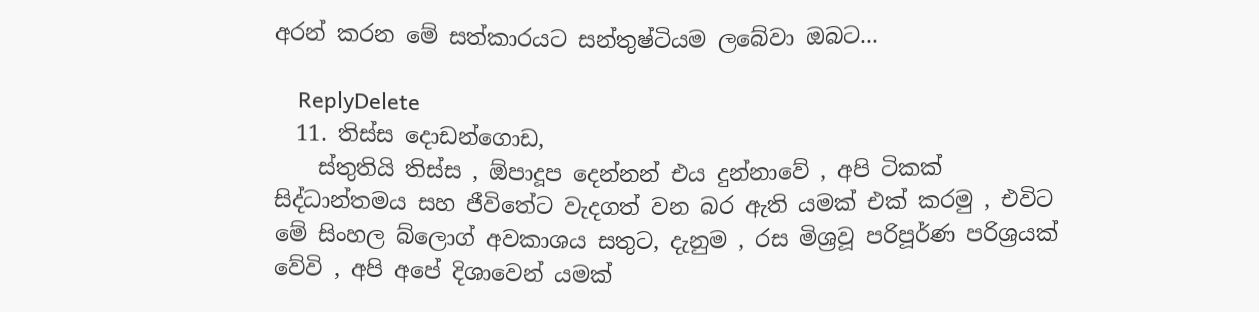අරන් කරන මේ සත්කාරයට සන්තුෂ්ටියම ලබේවා ඔබට...

    ReplyDelete
  11. තිස්ස දොඩන්ගොඩ,
    ස්තුතියි තිස්ස , ඕපාදූප දෙන්නන් එය දුන්නාවේ , අපි ටිකක් සිද්ධාන්තමය සහ ජීවිතේට වැදගත් වන බර ඇති යමක් එක් කරමු , එවිට මේ සිංහල බ්ලොග් අවකාශය සතුට, දැනුම , රස මිශ්‍රවූ පරිපූර්ණ පරිශ්‍රයක් වේවි , අපි අපේ දිශාවෙන් යමක්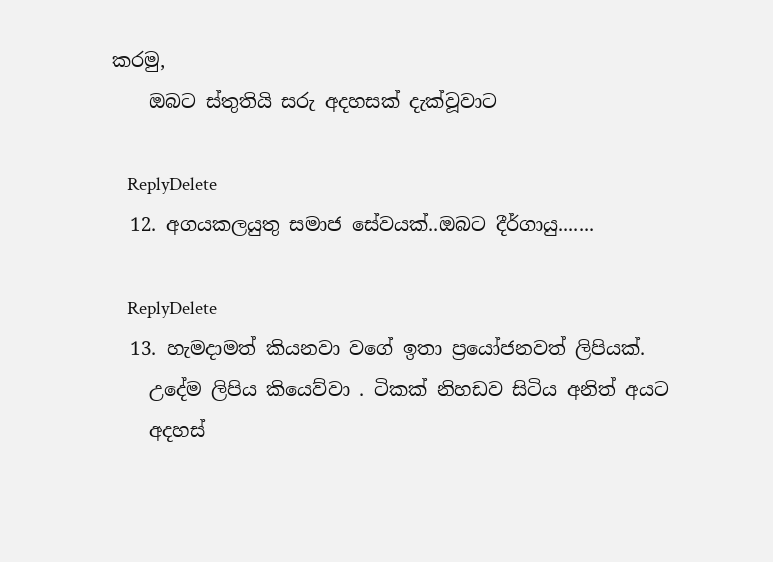කරමු,
    ඔබට ස්තුතියි සරු අදහසක් දැක්වූවාට

    ReplyDelete
  12. අගයකලයුතු සමාජ සේවයක්..ඔබට දීර්ගායු.......

    ReplyDelete
  13. හැමදාමත් කියනවා වගේ ඉතා ප්‍රයෝජනවත් ලිපියක්.
    උදේම ලිපිය කියෙව්වා . ටිකක් නිහඩව සිටිය අනිත් අයට
    අදහස්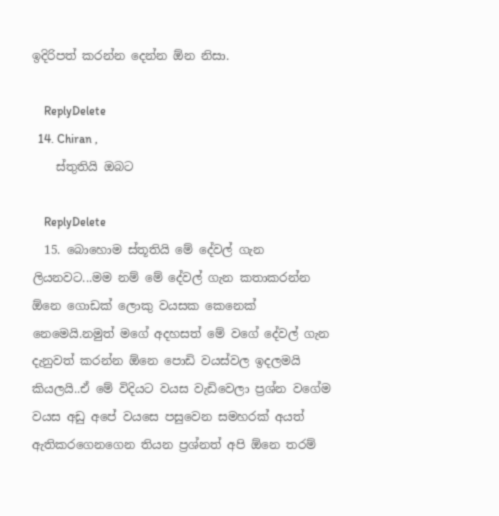ඉදිරිපත් කරන්න දෙන්න ඕන නිසා.

    ReplyDelete
  14. Chiran ,
    ස්තුතියි ඔබට

    ReplyDelete
  15. බොහොම ස්තූතියි මේ දේවල් ගැන ලියනවට...මම නම්‍ මේ දේවල් ගැන කතාකරන්න ඕනෙ ගොඩක් ලොකු වයසක කෙනෙක් නෙමෙයි.නමුත් මගේ අදහසත් මේ ව‍ගේ දේවල් ගැන දැනුවත් කරන්න ඕනෙ පොඩි වයස්වල ඉදලමයි කියලයි..ඒ මේ විදියට වයස වැඩිවෙලා ප්‍රශ්න වගේම වයස අඩු අපේ වයසෙ පසුවෙන සමහරක් අයත් ඇතිකර‍ගෙනගෙන තියන ප්‍රශ්නත් අපි ඕනෙ තරම්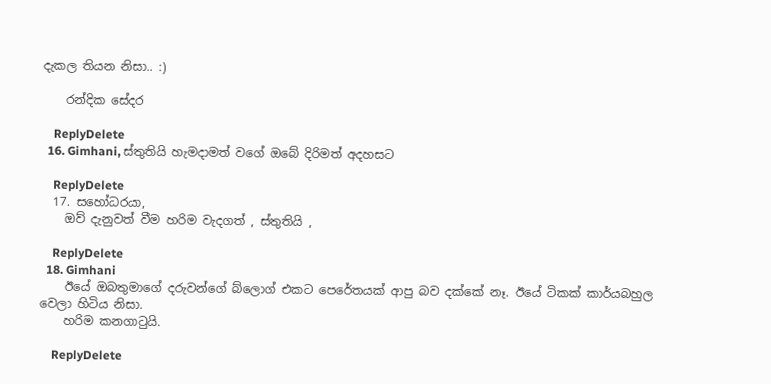දැකල තියන නිසා.. :)

    රන්දික සේදර

    ReplyDelete
  16. Gimhani, ස්තුතියි හැමදාමත් වගේ ඔබේ දිරිමත් අදහසට

    ReplyDelete
  17. සහෝධරයා,
    ඔව් දැනුවත් වීම හරිම වැදගත් , ස්තුතියි ,

    ReplyDelete
  18. Gimhani
    ඊයේ ඔබතුමාගේ දරුවන්ගේ බ්ලොග් එකට පෙරේතයක් ආපු බව දක්කේ නෑ. ඊයේ ටිකක් කාර්යබහුල වෙලා හිටිය නිසා.
    හරිම කනගාටුයි.

    ReplyDelete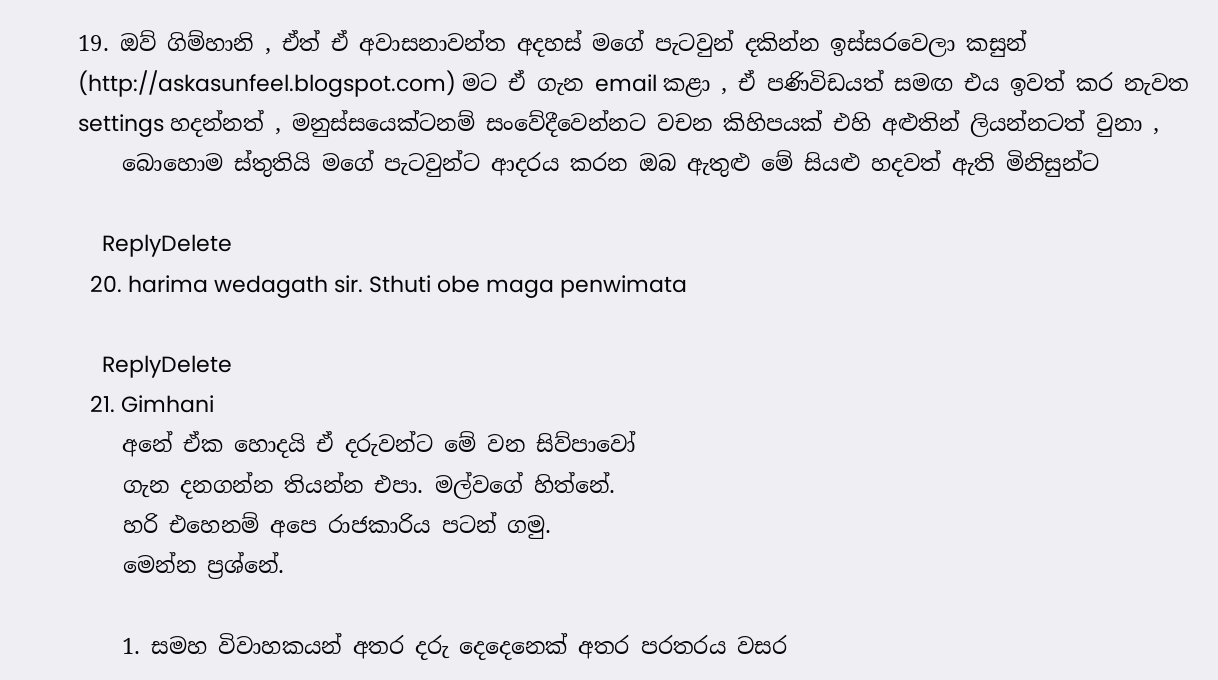19. ඔව් ගිම්හානි , ඒත් ඒ අවාසනාවන්ත අදහස් මගේ පැටවුන් දකින්න ඉස්සරවෙලා කසුන් (http://askasunfeel.blogspot.com) මට ඒ ගැන email කළා , ඒ පණිවිඩයත් සමඟ එය ඉවත් කර නැවත settings හදන්නත් , මනුස්සයෙක්ටනම් සංවේදීවෙන්නට වචන කිහිපයක් එහි අළුතින් ලියන්නටත් වුනා ,
    බොහොම ස්තුතියි මගේ පැටවුන්ට ආදරය කරන ඔබ ඇතුළු මේ සියළු හදවත් ඇති මිනිසුන්ට

    ReplyDelete
  20. harima wedagath sir. Sthuti obe maga penwimata

    ReplyDelete
  21. Gimhani
    අනේ ඒක හොදයි ඒ දරුවන්ට මේ වන සිව්පාවෝ
    ගැන දනගන්න තියන්න එපා. මල්වගේ හිත්නේ.
    හරි එහෙනම් අපෙ රාජකාරිය පටන් ගමු.
    මෙන්න ප්‍රශ්නේ.

    1. සමහ විවාහකයන් අතර දරු දෙදෙනෙක් අතර පරතරය වසර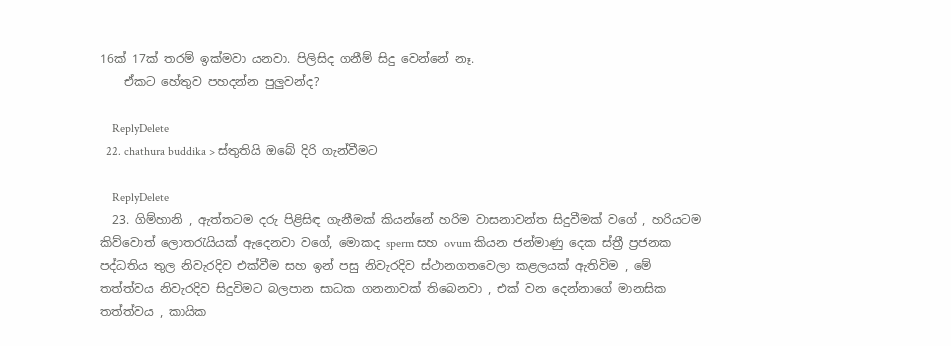16ක් 17ක් තරම් ඉක්මවා යනවා. පිලිසිද ගනීම් සිදු වෙන්නේ නෑ.
    ඒකට හේතුව පහදන්න පුලුවන්ද?

    ReplyDelete
  22. chathura buddika > ස්තුතියි ඔබේ දිරි ගැන්වීමට

    ReplyDelete
  23. ගිම්හානි , ඇත්තටම දරු පිළිසිඳ ගැනීමක් කියන්නේ හරිම වාසනාවන්ත සිදුවීමක් වගේ , හරියටම කිව්වොත් ලොතරැයියක් ඇදෙනවා වගේ, මොකද sperm සහ ovum කියන ජන්මාණු දෙක ස්ත්‍රී ප්‍රජනක පද්ධතිය තුල නිවැරදිව එක්වීම සහ ඉන් පසු නිවැරදිව ස්ථානගතවෙලා කළලයක් ඇතිවිම , මේ තත්ත්වය නිවැරදිව සිදුවිමට බලපාන සාධක ගනනාවක් තිබෙනවා , එක් වන දෙන්නාගේ මානසික තත්ත්වය , කායික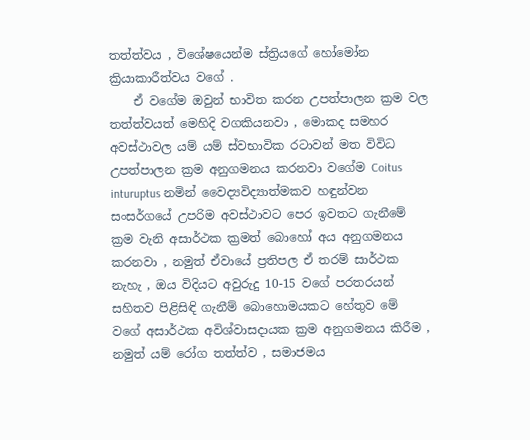තත්ත්වය , විශේෂයෙන්ම ස්ත්‍රියගේ හෝමෝන ක්‍රියාකාරීත්වය වගේ .
    ඒ වගේම ඔවුන් භාවිත කරන උපත්පාලන ක්‍රම වල තත්ත්වයත් මෙහිදි වගකියනවා , මොකද සමහර අවස්ථාවල යම් යම් ස්වභාවික රටාවන් මත විවිධ උපත්පාලන ක්‍රම අනුගමනය කරනවා වගේම Coitus inturuptus නමින් වෛද්‍යවිද්‍යාත්මකව හඳුන්වන සංසර්ගයේ උපරිම අවස්ථාවට පෙර ඉවතට ගැනීමේ ක්‍රම වැනි අසාර්ථක ක්‍රමත් බොහෝ අය අනුගමනය කරනවා , නමුත් ඒවායේ ප්‍රතිපල ඒ තරම් සාර්ථක නැහැ , ඔය විදියට අවුරුදු 10-15 වගේ පරතරයන් සහිතව පිළිසිඳි ගැනීම් බොහොමයකට හේතුව මේ වගේ අසාර්ථක අවිශ්වාසදායක ක්‍රම අනුගමනය කිරීම , නමුත් යම් රෝග තත්ත්ව , සමාජමය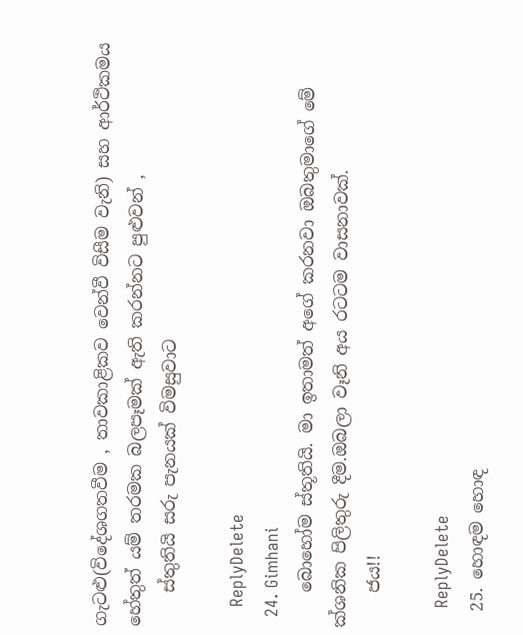ගැටළු(විදේශගතවීම , තාවකාළිකව වෙන්වී විසීම වැනි) සහ ආර්ථිකමය හේතුත් යම් තරමක බලපෑමක් ඇති කරන්නට පුළුවන් ,
    ස්තුතියි සරු පැනයක් විමසුවාට

    ReplyDelete
  24. Gimhani
    බොහෝම ස්තූතියි. මා ඉතාමත් අගේ කරනවා ඔබතුමාගේ මේ ක්ශනික පිලිතුරු දීම.ඔබලා වෑනි අය රටටම වාසනාවක්.
    ජය!!

    ReplyDelete
  25. හොඳම හොඳ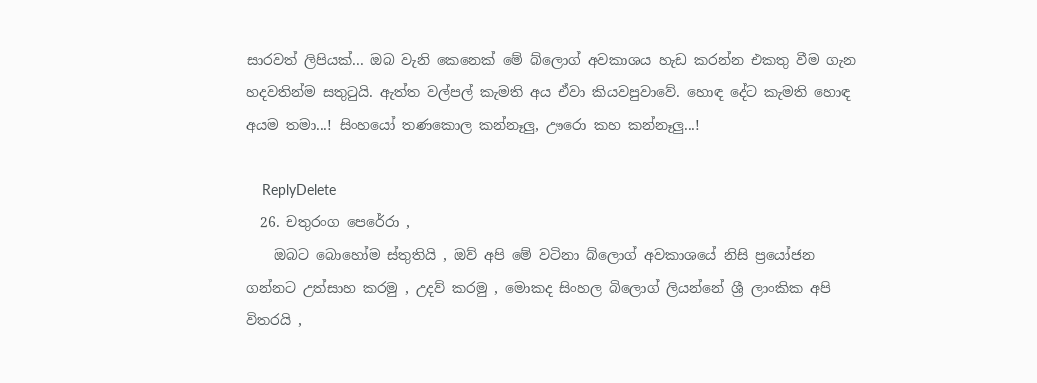සාරවත් ලිපියක්... ඔබ වැනි කෙනෙක් මේ බ්ලොග් අවකාශය හැඩ කරන්න එකතු වීම ගැන හදවතින්ම සතුටුයි. ඇත්ත වල්පල් කැමති අය ඒවා කියවපුවාවේ. හොඳ දේට කැමති හොඳ අයම තමා...! සිංහයෝ තණකොල කන්නෑලු, ඌරො කහ කන්නෑලු...!

    ReplyDelete
  26. චතුරංග පෙරේරා ,
    ඔබට බොහෝම ස්තුතියි , ඔව් අපි මේ වටිනා බ්ලොග් අවකාශයේ නිසි ප්‍රයෝජන ගන්නට උත්සාහ කරමු , උදව් කරමු , මොකද සිංහල බිලොග් ලියන්නේ ශ්‍රී ලාංකික අපි විතරයි ,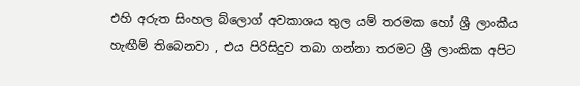එහි අරුත සිංහල බ්ලොග් අවකාශය තුල යම් තරමක හෝ ශ්‍රී ලාංකීය හැඟීම් තිබෙනවා , එය පිරිසිදුව තබා ගන්නා තරමට ශ්‍රී ලාංකික අපිට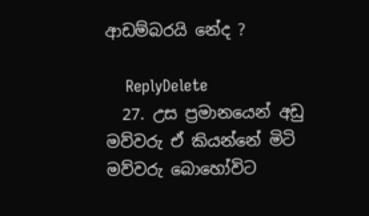ආඩම්බරයි නේද ?

    ReplyDelete
  27. උස ප්‍රමානයෙන් අඩු මව්වරු ඒ කියන්නේ මිටි මව්වරු බොහෝවිට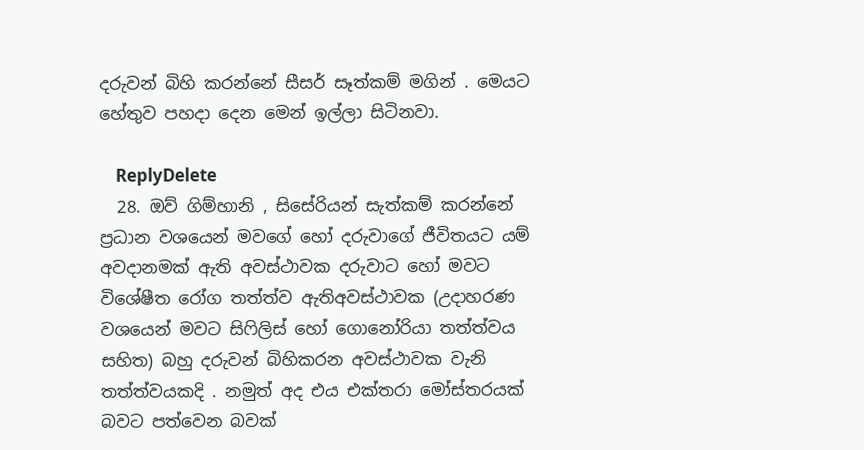දරුවන් බිහි කරන්නේ සීසර් සෑත්කම් මගින් . මෙයට හේතුව පහදා දෙන මෙන් ඉල්ලා සිටිනවා.

    ReplyDelete
  28. ඔව් ගිම්හානි , සිසේරියන් සැත්කම් කරන්නේ ප්‍රධාන වශයෙන් මවගේ හෝ දරුවාගේ ජීවිතයට යම් අවදානමක් ඇති අවස්ථාවක දරුවාට හෝ මවට විශේෂීත රෝග තත්ත්ව ඇතිඅවස්ථාවක (උදාහරණ වශයෙන් මවට සිෆිලිස් හෝ ගොනෝරියා තත්ත්වය සහිත) බහු දරුවන් බිහිකරන අවස්ථාවක වැනි තත්ත්වයකදි . නමුත් අද එය එක්තරා මෝස්තරයක් බවට පත්වෙන බවක්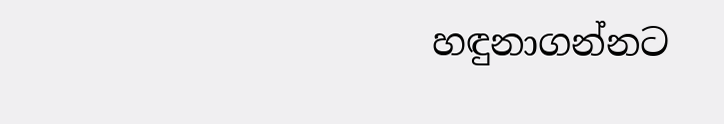හඳුනාගන්නට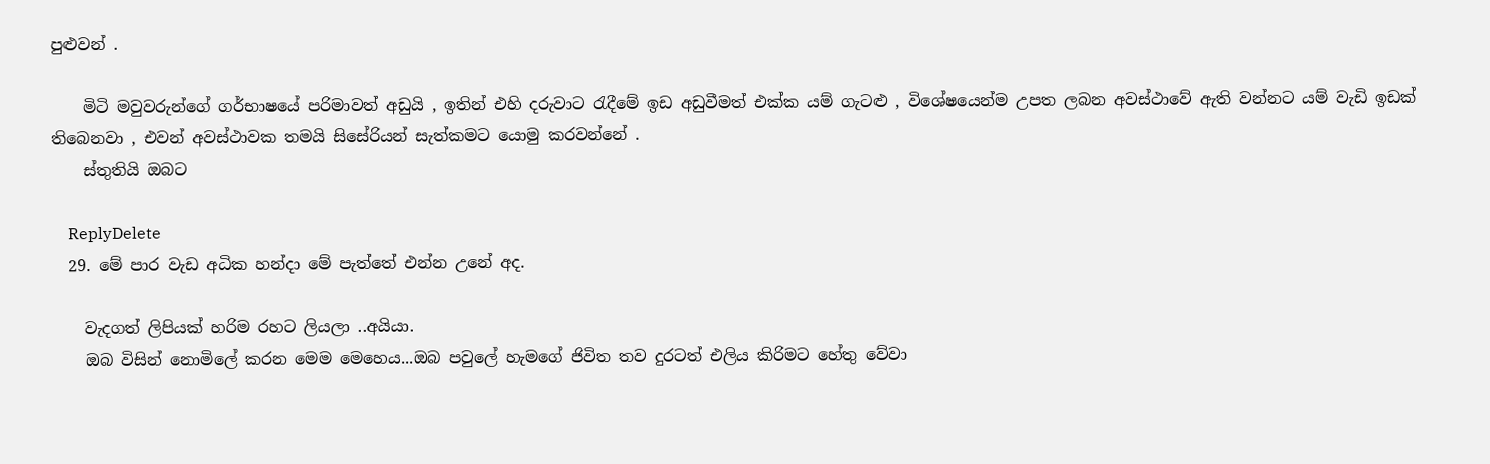පුළුවන් .

    මිටි මවුවරුන්ගේ ගර්භාෂයේ පරිමාවත් අඩුයි , ඉතින් එහි දරුවාට රැදීමේ ඉඩ අඩුවීමත් එක්ක යම් ගැටළු , විශේෂයෙන්ම උපත ලබන අවස්ථාවේ ඇති වන්නට යම් වැඩි ඉඩක් තිබෙනවා , එවන් අවස්ථාවක තමයි සිසේරියන් සැත්කමට යොමු කරවන්නේ .
    ස්තුතියි ඔබට

    ReplyDelete
  29. මේ පාර වැඩ අධික හන්දා මේ පැත්තේ එන්න උනේ අද.

    වැදගත් ලිපියක් හරිම රහට ලියලා ..අයියා.
    ඔබ විසින් නොමිලේ කරන මෙම මෙහෙය...ඔබ පවුලේ හැමගේ ජිවිත තව දුරටත් එලිය කිරිමට හේතු වේවා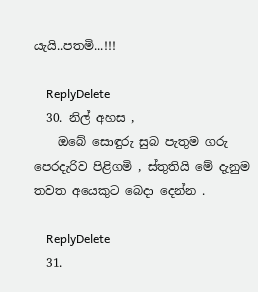යැයි..පතමි...!!!

    ReplyDelete
  30. නිල් අහස ,
    ඔබේ සොඳුරු සුබ පැතුම ගරු පෙරදැරිව පිළිගමි , ස්තුතියි මේ දැනුම තවත අයෙකුට බෙදා දෙන්න .

    ReplyDelete
  31.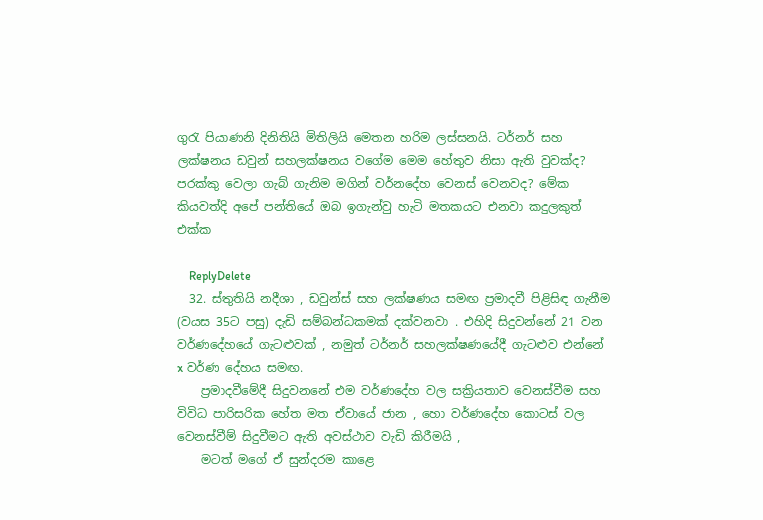ගුරැ පියාණනි දිනිතියි මිතිලියි මෙතන හරිම ලස්සනයි. ටර්නර් සහ ලක්ෂනය ඩවුන් සහලක්ෂනය වගේම මෙම හේතුව නිසා ඇති වුවක්ද? පරක්කු වෙලා ගැබ් ගැනිම මගින් වර්නදේහ වෙනස් වෙනවද? මේක කියවත්දි අපේ පන්තියේ ඔබ ඉගැන්වු හැටි මතකයට එනවා කදුලකුත් එක්ක

    ReplyDelete
  32. ස්තුතියි නදීශා , ඩවුන්ස් සහ ලක්ෂණය සමඟ ප්‍රමාදවී පිළිසිඳ ගැනීම (වයස 35ට පසු) දැඩි සම්බන්ධකමක් දක්වනවා . එහිදි සිදුවන්නේ 21 වන වර්ණදේහයේ ගැටළුවක් , නමුත් ටර්නර් සහලක්ෂණයේදී ගැටළුව එන්නේ x වර්ණ දේහය සමඟ.
    ප්‍රමාදවීමේදී සිදුවනනේ එම වර්ණදේහ වල සක්‍රියතාව වෙනස්වීම සහ විවිධ පාරිසරික හේත මත ඒවායේ ජාන , හො වර්ණදේහ කොටස් වල වෙනස්වීම් සිදුවීමට ඇති අවස්ථාව වැඩි කිරීමයි ,
    මටත් මගේ ඒ සුන්දරම කාළෙ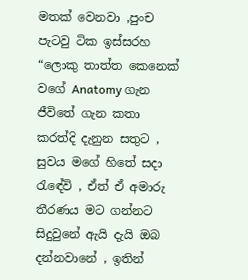මතක් වෙනවා ,පුංච පැටවු ටික ඉස්සරහ “ලොකු තාත්ත කෙනෙක් වගේ Anatomy ගැන ජීවිතේ ගැන කතා කරත්දි දැනුන සතුට , සුවය මගේ හිතේ සදා රැඳේවි , ඒත් ඒ අමාරු තීරණය මට ගන්නට සිදුවුනේ ඇයි දැයි ඔබ දන්නවානේ , ඉතින්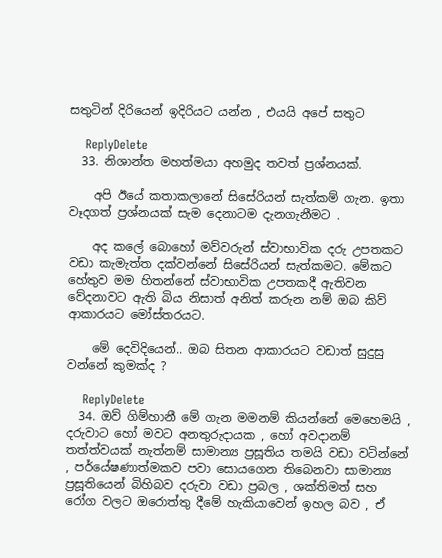සතුටින් දිරියෙන් ඉදිරියට යන්න , එයයි අපේ සතුට

    ReplyDelete
  33. නිශාන්ත මහත්මයා අහමුද තවත් ප්‍රශ්නයක්.

    අපි ඊයේ කතාකලානේ සිසේරියන් සැත්කම් ගැන. ඉතා වෑදගත් ප්‍රශ්නයක් සැම දෙනාටම දැනගැනීමට .

    අද කලේ බොහෝ මව්වරුන් ස්වාභාවික දරු උපතකට වඩා කැමැත්ත දක්වන්නේ සිසේරියන් සැත්කමට. මේකට හේතුව මම හිතන්නේ ස්වාභාවික උපතකදී ඇතිවන වේදනාවට ඇති බිය නිසාත් අනිත් කරුන නම් ඔබ කිව් ආකාරයට මෝස්තරයට.

    මේ දෙවිදියෙන්.. ඔබ සිතන ආකාරයට වඩාත් සුදුසු වන්නේ කුමක්ද ?

    ReplyDelete
  34. ඔව් ගිම්හානී මේ ගැන මමනම් කියන්නේ මෙහෙමයි , දරුවාට හෝ මවට අනතුරුදායක , හෝ අවදානම් තත්ත්වයක් නැත්නම් සාමාන්‍ය ප්‍රසූතිය තමයි වඩා වටින්නේ , පර්යේෂණාත්මකව පවා සොයගෙන තිබෙනවා සාමාන්‍ය ප්‍රසූතියෙන් බිහිබව දරුවා වඩා ප්‍රබල , ශක්තිමත් සහ රෝග වලට ඔරොත්තු දීමේ හැකියාවෙන් ඉහල බව , ඒ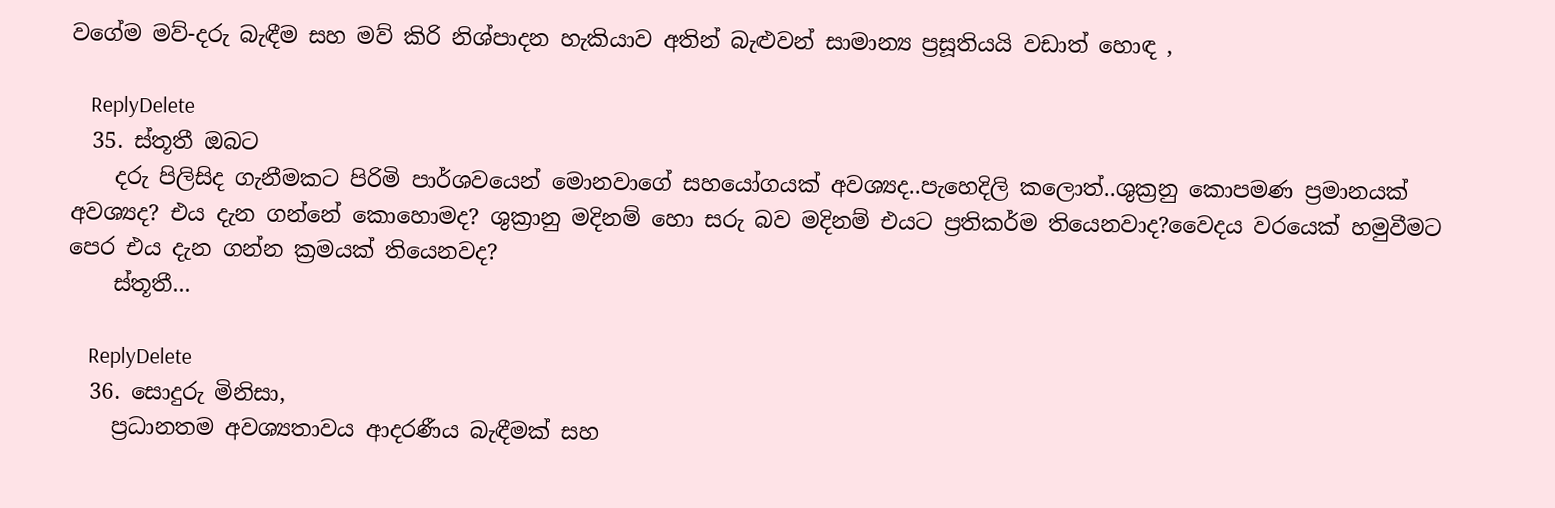වගේම මව්-දරු බැඳීම සහ මව් කිරි නිශ්පාදන හැකියාව අතින් බැළුවන් සාමාන්‍ය ප්‍රසූතියයි වඩාත් හොඳ ,

    ReplyDelete
  35. ස්‌තූතී ඔබට
    දරු පිලිසිද ගැනීමකට පිරිමි පාර්ශවයෙන් මොනවාගේ සහයෝගයක්‌ අවශ්‍යද..පැහෙදිලි කලොත්..ශුක්‍රනු කොපමණ ප්‍රමානයක්‌ අවශ්‍යද? එය දැන ගන්නේ කොහොමද? ශුක්‍රානු මදිනම් හො සරු බව මදිනම් එයට ප්‍රතිකර්ම තියෙනවාද?වෛදය වරයෙක්‌ හමුවීමට පෙර එය දැන ගන්න ක්‍රමයක්‌ තියෙනවද?
    ස්‌තූතී...

    ReplyDelete
  36. සොදුරු මිනිසා,
    ප්‍රධානතම අවශ්‍යතාවය ආදරණීය බැඳීමක් සහ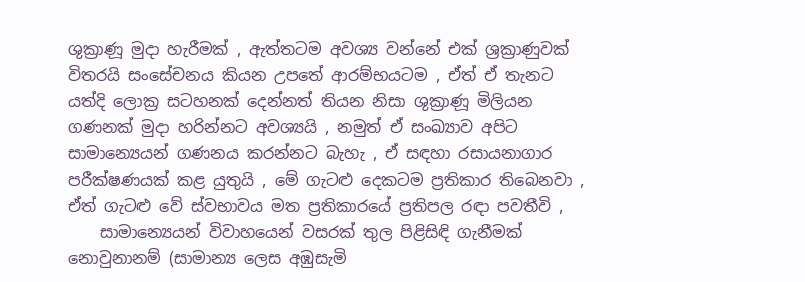ශුක්‍රාණූ මුදා හැරීමක් , ඇත්තටම අවශ්‍ය වන්නේ එක් ශ්‍රක්‍රාණුවක් විතරයි සංසේචනය කියන උපතේ ආරම්භයටම , ඒත් ඒ තැනට යත්දි ලොක්‍ර සටහනක් දෙන්නත් තියන නිසා ශුක්‍රාණූ මිලියන ගණනක් මුදා හරින්නට අවශ්‍යයි , නමුත් ඒ සංඛ්‍යාව අපිට සාමාන්‍යෙයන් ගණනය කරන්නට බැහැ , ඒ සඳහා රසායනාගාර පරීක්ෂණයක් කළ යුතුයි , මේ ගැටළු දෙකටම ප්‍රතිකාර තිබෙනවා , ඒත් ගැටළු වේ ස්වභාවය මත ප්‍රතිකාරයේ ප්‍රතිපල රඳා පවතීවි ,
    සාමාන්‍යෙයන් විවාහයෙන් වසරක් තුල පිළිසිඳි ගැනීමක් නොවුනානම් (සාමාන්‍ය ලෙස අඹුසැමි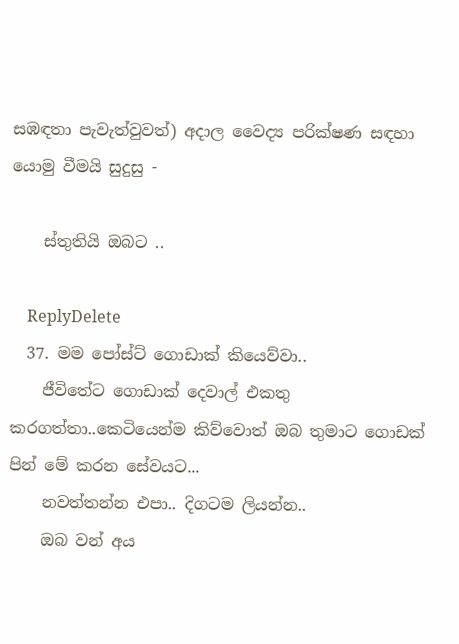සඹඳතා පැවැත්වුවත්) අදාල වෛද්‍ය පරික්ෂණ සඳහා යොමු වීමයි සුදුසු -

    ස්තුතියි ඔබට ..

    ReplyDelete
  37. මම පෝස්ට් ගොඩාක් කියෙව්වා..
    ජීවිතේට ගොඩාක් දෙවාල් එකතු කරගත්තා..කෙටියෙන්ම කිව්වොත් ඔබ තුමාට ගොඩක් පින් මේ කරන සේවයට...
    නවත්තන්න එපා.. දිගටම ලියන්න..
    ඔබ වන් අය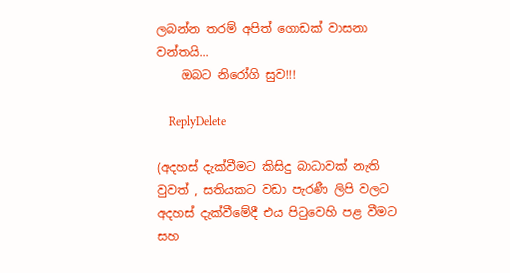ලබන්න තරම් අපිත් ගොඩක් වාසනා වන්තයි...
    ඔබට නිරෝගි සුව!!!

    ReplyDelete

(අදහස් දැක්වීමට කිසිදු බාධාවක් නැති වුවත් , සතියකට වඩා පැරණී ලිපි වලට අදහස් දැක්වීමේදී එය පිටුවෙහි පළ වීමට සහ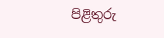පිළිතුරු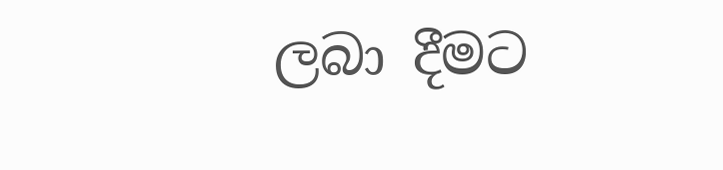ලබා දීමට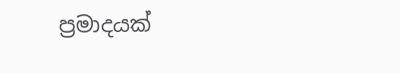ප්‍රමාදයක්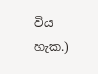විය හැක.)